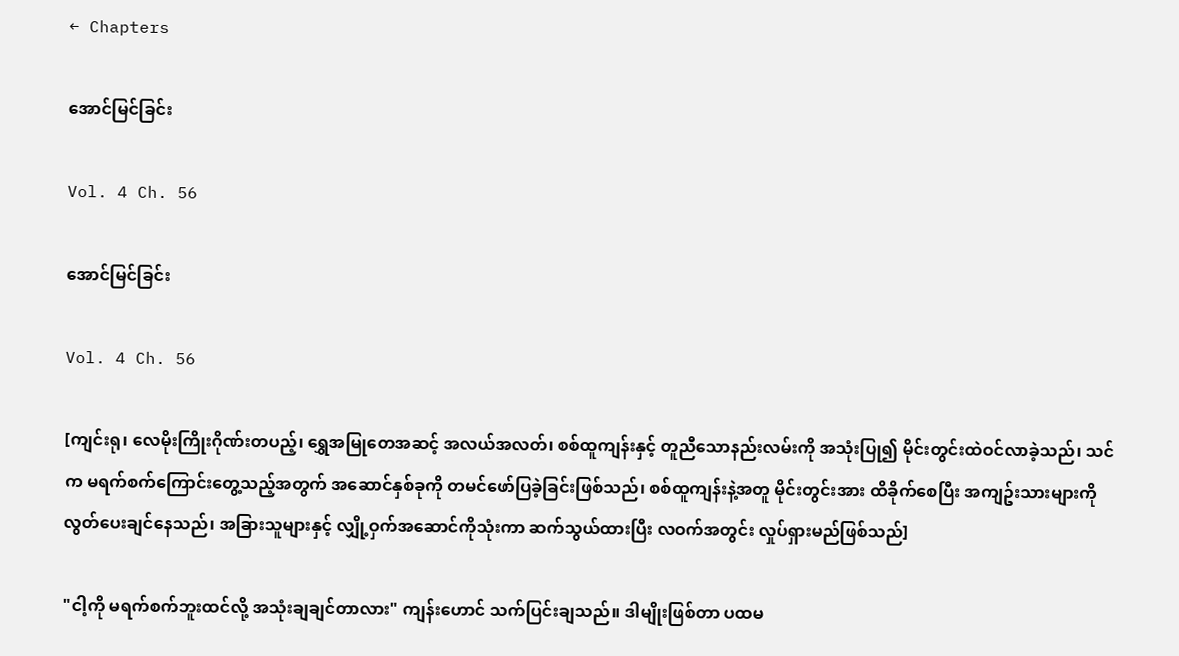← Chapters

အောင်မြင်ခြင်း

Vol. 4 Ch. 56

အောင်မြင်ခြင်း

Vol. 4 Ch. 56

[ကျင်းရု၊ လေမိုးကြိုးဂိုဏ်းတပည့်၊ ရွှေအမြုတေအဆင့် အလယ်အလတ်၊ စစ်ထူကျန်းနှင့် တူညီသောနည်းလမ်းကို အသုံးပြု၍ မိုင်းတွင်းထဲဝင်လာခဲ့သည်၊ သင်က မရက်စက်ကြောင်းတွေ့သည့်အတွက် အဆောင်နှစ်ခုကို တမင်ဖော်ပြခဲ့ခြင်းဖြစ်သည်၊ စစ်ထူကျန်းနဲ့အတူ မိုင်းတွင်းအား ထိခိုက်စေပြီး အကျဥ်းသားများကို လွတ်ပေးချင်နေသည်၊ အခြားသူများနှင့် လျှို့ဝှက်အဆောင်ကိုသုံးကာ ဆက်သွယ်ထားပြီး လဝက်အတွင်း လှုပ်ရှားမည်ဖြစ်သည်]

"ငါ့ကို မရက်စက်ဘူးထင်လို့ အသုံးချချင်တာလား" ကျန်းဟောင် သက်ပြင်းချသည်။ ဒါမျိုးဖြစ်တာ ပထမ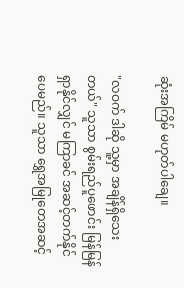ဆုံးအကြိမ် မဟုတ်ပါချေ။

"လဝက် ဒါဆို သူ့မှာ အချိန်ရှိသေးတယ်" သူသာ စွမ်းရည်ပူဖောင်း မြန်မြန်ရှာနိုင်လျှင် မကြာခင် အဆင့်တက်နိုင်ပေမည်။ သူသာ ရွှေအမြုတေအဆင့်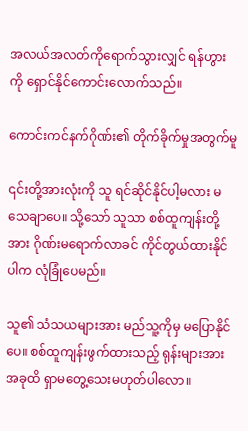အလယ်အလတ်ကိုရောက်သွားလျှင် ရန်ဟွားကို ရှောင်နိုင်ကောင်းလောက်သည်။

ကောင်းကင်နက်ဂိုဏ်း၏ တိုက်ခိုက်မှုအတွက်မူ

၎င်းတို့အားလုံးကို သူ ရင်ဆိုင်နိုင်ပါ့မလား မသေချာပေ။ သို့သော် သူသာ စစ်ထူကျန်းတို့အား ဂိုဏ်းမရောက်လာခင် ကိုင်တွယ်ထားနိုင်ပါက လုံခြုံပေမည်။

သူ၏ သံသယများအား မည်သူ့ကိုမှ မပြောနိုင်ပေ။ စစ်ထူကျန်းဖွက်ထားသည့် ရုန်းများအား အခုထိ ရှာမတွေ့သေးမဟုတ်ပါလော။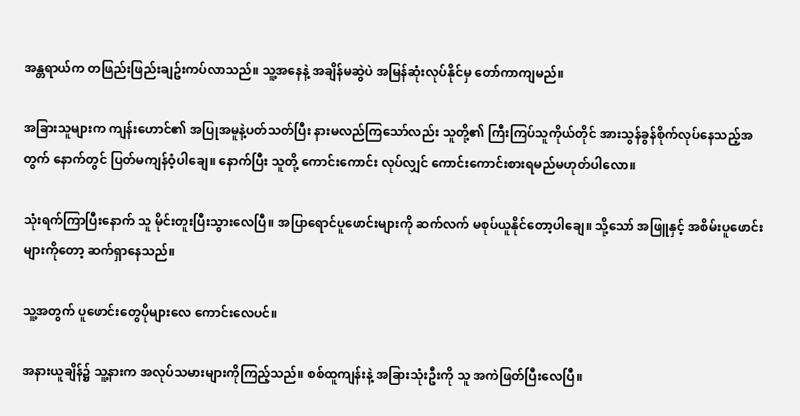အန္တရာယ်က တဖြည်းဖြည်းချဥ်းကပ်လာသည်။ သူ့အနေနဲ့ အချိန်မဆွဲပဲ အမြန်ဆုံးလုပ်နိုင်မှ တော်ကာကျမည်။

အခြားသူများက ကျန်းဟောင်၏ အပြုအမူနဲ့ပတ်သတ်ပြီး နားမလည်ကြသော်လည်း သူတို့၏ ကြီးကြပ်သူကိုယ်တိုင် အားသွန်ခွန်စိုက်လုပ်နေသည့်အတွက် နောက်တွင် ပြတ်မကျန်ဝံ့ပါချေ။ နောက်ပြီး သူတို့ ကောင်းကောင်း လုပ်လျှင် ကောင်းကောင်းစားရမည်မဟုတ်ပါလော။

သုံးရက်ကြာပြီးနောက် သူ မိုင်းတူးပြီးသွားလေပြီ။ အပြာရောင်ပူဖောင်းများကို ဆက်လက် မစုပ်ယူနိုင်တော့ပါချေ။ သို့သော် အဖြူနှင့် အစိမ်းပူဖောင်းများကိုတော့ ဆက်ရှာနေသည်။

သူ့အတွက် ပူဖောင်းတွေပိုများလေ ကောင်းလေပင်။

အနားယူချိန်၌ သူ့နားက အလုပ်သမားများကိုကြည့်သည်။ စစ်ထူကျန်းနဲ့ အခြားသုံးဦးကို သူ အကဲဖြတ်ပြီးလေပြီ။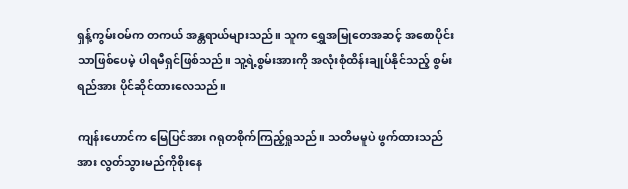ရှန့်ကွမ်းဝမ်က တကယ် အန္တရာယ်များသည်။ သူက ရွှေအမြုတေအဆင့် အစောပိုင်းသာဖြစ်ပေမဲ့ ပါရမီရှင်ဖြစ်သည်။ သူ့ရဲ့စွမ်းအားကို အလုံးစုံထိန်းချုပ်နိုင်သည့် စွမ်းရည်အား ပိုင်ဆိုင်ထားလေသည်။

ကျန်းဟောင်က မြေပြင်အား ဂရုတစိုက်ကြည့်ရှုသည်။ သတိမမူပဲ ဖွက်ထားသည်အား လွတ်သွားမည်ကိုစိုးနေ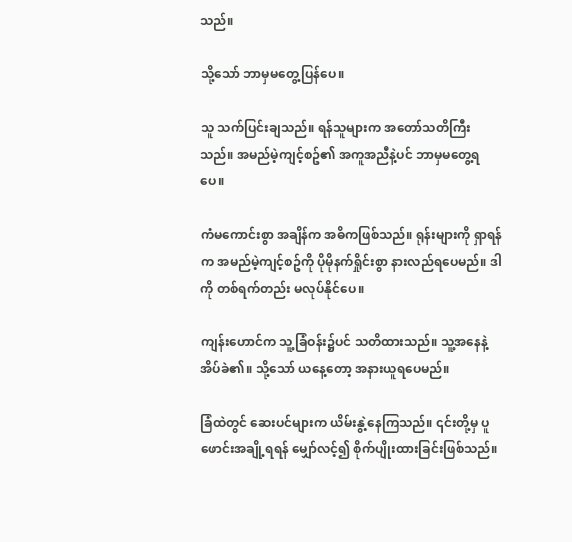သည်။

သို့သော် ဘာမှမတွေ့ပြန်ပေ။

သူ သက်ပြင်းချသည်။ ရန်သူများက အတော်သတိကြီးသည်။ အမည်မဲ့ကျင့်စဥ်၏ အကူအညီနဲ့ပင် ဘာမှမတွေ့ရပေ။

ကံမကောင်းစွာ အချိန်က အဓိကဖြစ်သည်။ ရုန်းများကို ရှာရန်က အမည်မဲ့ကျင့်စဥ်ကို ပိုမိုနက်ရှိုင်းစွာ နားလည်ရပေမည်။ ဒါကို တစ်ရက်တည်း မလုပ်နိုင်ပေ။

ကျန်းဟောင်က သူ့ခြံဝန်း၌ပင် သတိထားသည်။ သူ့အနေနဲ့ အိပ်ခဲ၏။ သို့သော် ယနေ့တော့ အနားယူရပေမည်။

ခြံထဲတွင် ဆေးပင်များက ယိမ်းနွဲ့နေကြသည်။ ၎င်းတို့မှ ပူဖောင်းအချို့ရရန် မျှော်လင့်၍ စိုက်ပျိုးထားခြင်းဖြစ်သည်။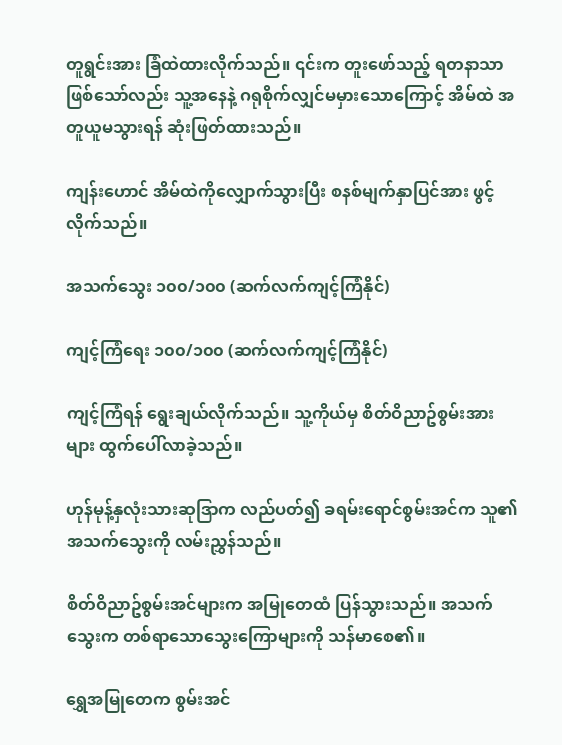တူရွင်းအား ခြံထဲထားလိုက်သည်။ ၎င်းက တူးဖော်သည့် ရတနာသာဖြစ်သော်လည်း သူ့အနေနဲ့ ဂရုစိုက်လျှင်မမှားသောကြောင့် အိမ်ထဲ အတူယူမသွားရန် ဆုံးဖြတ်ထားသည်။

ကျန်းဟောင် အိမ်ထဲကိုလျှောက်သွားပြီး စနစ်မျက်နှာပြင်အား ဖွင့်လိုက်သည်။

အသက်သွေး ၁၀၀/၁၀၀ (ဆက်လက်ကျင့်ကြံနိုင်)

ကျင့်ကြံရေး ၁၀၀/၁၀၀ (ဆက်လက်ကျင့်ကြံနိုင်)

ကျင့်ကြံရန် ရွေးချယ်လိုက်သည်။ သူ့ကိုယ်မှ စိတ်ဝိညာဥ်စွမ်းအားများ ထွက်ပေါ်လာခဲ့သည်။

ဟုန်မုန့်နှလုံးသားဆုဒြာက လည်ပတ်၍ ခရမ်းရောင်စွမ်းအင်က သူ၏ အသက်သွေးကို လမ်းညွှန်သည်။

စိတ်ဝိညာဥ်စွမ်းအင်များက အမြုတေထံ ပြန်သွားသည်။ အသက်သွေးက တစ်ရာသောသွေးကြောများကို သန်မာစေ၏။

ရွှေအမြုတေက စွမ်းအင်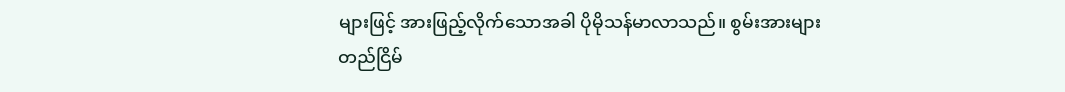များဖြင့် အားဖြည့်လိုက်သောအခါ ပိုမိုသန်မာလာသည်။ စွမ်းအားများတည်ငြိမ်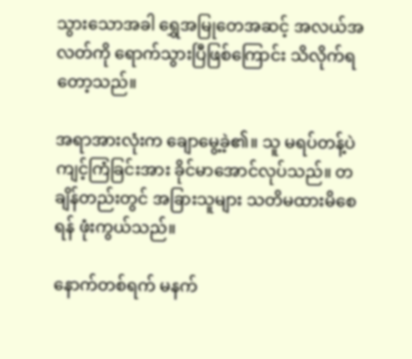သွားသောအခါ ရွှေအမြုတေအဆင့် အလယ်အလတ်ကို ရောက်သွားပြီဖြစ်ကြောင်း သိလိုက်ရတော့သည်။

အရာအားလုံးက ချောမွေ့ခဲ့၏။ သူ မရပ်တန့်ပဲ ကျင့်ကြံခြင်းအား ခိုင်မာအောင်လုပ်သည်။ တချိန်တည်းတွင် အခြားသူများ သတိမထားမိစေရန် ဖုံးကွယ်သည်။

နောက်တစ်ရက် မနက်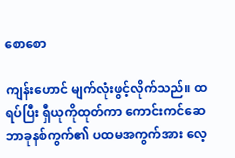စောစော

ကျန်းဟောင် မျက်လုံးဖွင့်လိုက်သည်။ ထရပ်ပြီး ရှီယုကိုထုတ်ကာ ကောင်းကင်ဆေဘာခုနစ်ကွက်၏ ပထမအကွက်အား လေ့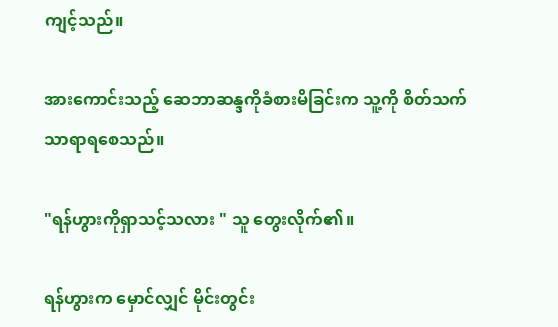ကျင့်သည်။

အားကောင်းသည့် ဆေဘာဆန္ဒကိုခံစားမိခြင်းက သူ့ကို စိတ်သက်သာရာရစေသည်။

"ရန်ဟွားကိုရှာသင့်သလား " သူ တွေးလိုက်၏။

ရန်ဟွားက မှောင်လျှင် မိုင်းတွင်း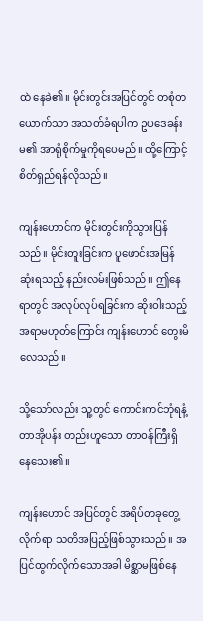ထဲ နေခဲ၏။ မိုင်းတွင်းအပြင်တွင် တစုံတယောက်သာ အသတ်ခံရပါက ဥပဒေခန်းမ၏ အာရုံစိုက်မှုကိုရပေမည်။ ထို့ကြောင့် စိတ်ရှည်ရန်လိုသည်။

ကျန်းဟောင်က မိုင်းတွင်းကိုသွားပြန်သည်။ မိုင်းတူးခြင်းက ပူဖောင်းအမြန်ဆုံးရသည့် နည်းလမ်းဖြစ်သည်။ ဤနေရာတွင် အလုပ်လုပ်ရခြင်းက ဆိုးဝါးသည့်အရာမဟုတ်ကြောင်း ကျန်းဟောင် တွေးမိလေသည်။

သို့သော်လည်း သူ့တွင် ကောင်းကင်ဘုံရနံ့တာအိုပန်း တည်းဟူသော တာဝန်ကြီးရှိနေသေး၏။

ကျန်းဟောင် အပြင်တွင် အရိပ်တခုတွေ့လိုက်ရာ သတိအပြည့်ဖြစ်သွားသည်။ အပြင်ထွက်လိုက်သောအခါ မိစ္ဆာမဖြစ်နေ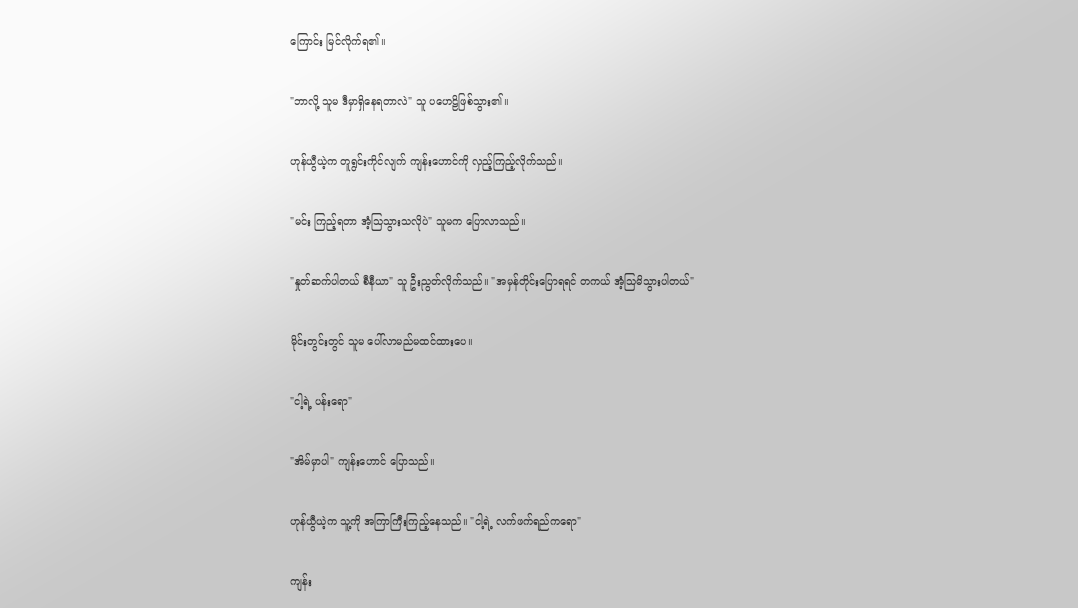ကြောင်း မြင်လိုက်ရ၏။

"ဘာလို့ သူမ ဒီမှာရှိနေရတာလဲ" သူ ပဟေဠိဖြစ်သွား၏။

ဟုန်ယွီယဲ့က တူရွင်းကိုင်လျက် ကျန်းဟောင်ကို လှည့်ကြည့်လိုက်သည်။

"မင်း ကြည့်ရတာ အံ့သြသွားသလိုပဲ" သူမက ပြောလာသည်။

"နှုတ်ဆက်ပါတယ် စီနီယာ" သူ ဦးညွတ်လိုက်သည်။ "အမှန်တိုင်းပြောရရင် တကယ် အံ့သြမိသွားပါတယ်"

မိုင်းတွင်းတွင် သူမ ပေါ်လာမည်မထင်ထားပေ။

"ငါ့ရဲ့ ပန်းရော"

"အိမ်မှာပါ" ကျန်းဟောင် ပြောသည်။

ဟုန်ယွီယဲ့က သူ့ကို အကြာကြီးကြည့်နေသည်။ "ငါ့ရဲ့ လက်ဖက်ရည်ကရော"

ကျန်း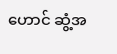ဟောင် ဆွံ့အ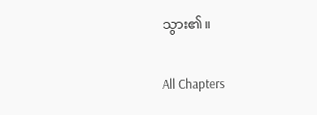သွား၏။

All Chapters